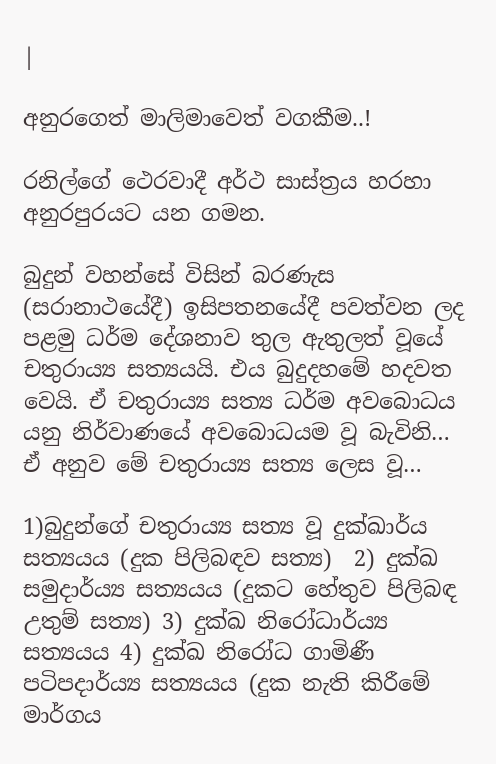|

අනුරගෙත් මාලිමාවෙත් වගකීම..!

රනිල්ගේ ථෙරවාදී අර්ථ සාස්ත්‍රය හරහා අනුරපුරයට යන ගමන.

බුදුන් වහන්සේ විසින් බරණැස (සරානාථයේදී) ඉසිපතනයේදී පවත්වන ලද පළමු ධර්ම දේශනාව තුල ඇතුලත් වූයේ චතුරාය්‍ය සත්‍යයයි. එය බුදුදහමේ හදවත වෙයි. ඒ චතුරාය්‍ය සත්‍ය ධර්ම අවබොධය යනු නිර්වාණයේ අවබොධයම වූ බැවිනි… ඒ අනුව මේ චතුරාය්‍ය සත්‍ය ලෙස වූ…

1)බුදුන්ගේ චතුරාය්‍ය සත්‍ය වූ දුක්ඛාර්ය සත්‍යයය (දුක පිලිබඳව සත්‍ය)  2) දුක්ඛ සමුදාර්ය්‍ය සත්‍යයය (දුකට හේතුව පිලිබඳ උතුම් සත්‍ය) 3) දුක්ඛ නිරෝධාර්ය්‍ය සත්‍යයය 4) දුක්ඛ නිරෝධ ගාමිණී පටිපදාර්ය්‍ය සත්‍යයය (දුක නැති කිරීමේ මාර්ගය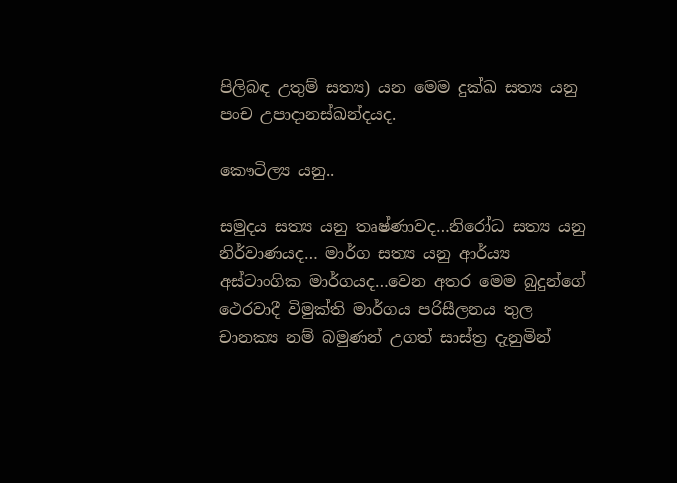පිලිබඳ උතුම් සත්‍ය) යන මෙම දුක්ඛ සත්‍ය යනු පංච උපාදානස්ඛන්දයද.

කෞටිල්‍ය යනු..

සමුදය සත්‍ය යනු තෘෂ්ණාවද…නිරෝධ සත්‍ය යනු නිර්වාණයද… මාර්ග සත්‍ය යනු ආර්ය්‍ය අස්ටාංගික මාර්ගයද…වෙන අතර මෙම බුදුන්ගේ ථෙරවාදී විමුක්ති මාර්ගය පරිසීලනය තුල චානක්‍ය නම් බමුණන් උගත් සාස්ත්‍ර දැනුමින්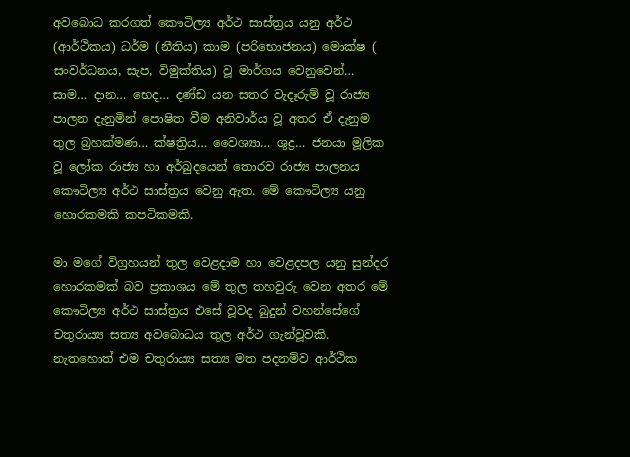අවබොධ කරගත් කෞටිල්‍ය අර්ථ සාස්ත්‍රය යනු අර්ථ (ආර්ථිකය) ධර්ම (නීතිය) කාම (පරිභොජනය) මොක්ෂ ( සංවර්ධනය, සැප, විමුක්තිය) වූ මාර්ගය වෙනුවෙන්… සාම… දාන… භෙද… දණ්ඩ යන සතර වැදෑරුම් වූ රාජ්‍ය පාලන දැනුමින් පොෂිත වීම අනිවාර්ය වූ අතර ඒ දැනුම තුල බ්‍රහක්මණ… ක්ෂත්‍රිය… වෛශ්‍යා… ශුද්‍ර… ජනයා මූලික වූ ලෝක රාජ්‍ය හා අර්බුදයෙන් තොරව රාජ්‍ය පාලනය කෞටිල්‍ය අර්ථ සාස්ත්‍රය වෙනු ඇත. මේ කෞටිල්‍ය යනු හොරකමකි කපටිකමකි.

මා මගේ විග්‍රහයන් තුල වෙළදාම හා වෙළදපල යනු සුන්දර හොරකමක් බව ප්‍රකාශය මේ තුල තහවුරු වෙන අතර මේ කෞටිල්‍ය අර්ථ සාස්ත්‍රය එසේ වූවද බුදුන් වහන්සේගේ චතුරාය්‍ය සත්‍ය අවබොධය තුල අර්ථ ගැන්වූවකි. නැතහොත් එම චතුරාය්‍ය සත්‍ය මත පදනම්ව ආර්ථික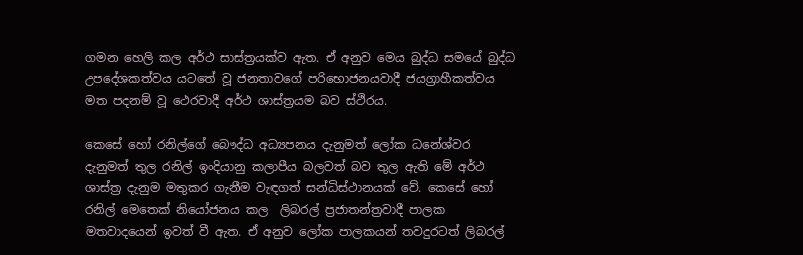ගමන හෙලි කල අර්ථ සාස්ත්‍රයක්ව ඇත. ඒ අනුව මෙය බුද්ධ සමයේ බුද්ධ උපදේශකත්වය යටතේ වූ ජනතාවගේ පරිභොජනයවාදී ජයග්‍රාහීකත්වය මත පදනම් වූ ථෙරවාදී අර්ථ ශාස්ත්‍රයම බව ස්ථිරය.

කෙසේ හෝ රනිල්ගේ බෞද්ධ අධ්‍යපනය දැනුමත් ලෝක ධනේශ්වර දැනුමත් තුල රනිල් ඉංදියානු කලාපීය බලවත් බව තුල ඇති මේ අර්ථ ශාස්ත්‍ර දැනුම මතුකර ගැනීම වැඳගත් සන්ධිස්ථානයක් වේ. කෙසේ හෝ රනිල් මෙතෙක් නියෝජනය කල  ලිබරල් ප්‍රජාතන්ත්‍රවාදී පාලක මතවාදයෙන් ඉවත් වී ඇත. ඒ අනුව ලෝක පාලකයන් තවදුරටත් ලිබරල්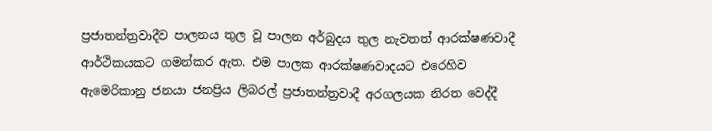ප්‍රජාතන්ත්‍රවාදීව පාලනය තුල වූ පාලන අර්බුදය තුල නැවතත් ආරක්ෂණවාදී ආර්ථිකයකට ගමන්කර ඇත. එම පාලක ආරක්ෂණවාදයට එරෙහිව ඇමෙරිකානු ජනයා ජනප්‍රිය ලිබරල් ප්‍රජාතන්ත්‍රවාදී අරගලයක නිරත වෙද්දී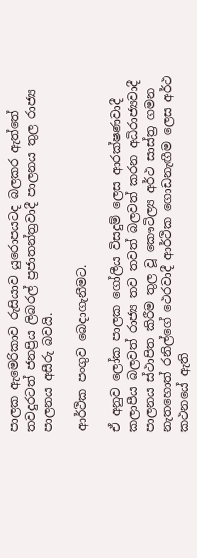පාලක ඇමෙරිකාව රුසියාව යුරොපයටද බලකර ඇත්තේ තවදුරටත් ජනප්‍රිය ලිබරල් ප්‍රජාතන්ත්‍රවාදී පාලනය තුල රාජ්‍ය පාලනය අසීරු බවයි.

ආර්ථික පංගුව බෙදාගැනීමට.

ඒ අනුව ලෝක පාලක ගෝලීය විසදුම් ලෙස ආරක්ෂණවාදී කලාපීය බලවත් රාජ්‍ය තව තවත් බලවත් කරන අධිරාජ්‍යවාදී පාලනය ස්ථාපිත කිරීම තුල වූ කෞටිල්‍ය අර්ථ සාස්ත්‍ර ගමන නැතහොත් රනිල්ගේ ථෙරවාදී ආර්ථික ගොඩනැඟීම ලෙස අර්ථ කථනයේ ඇති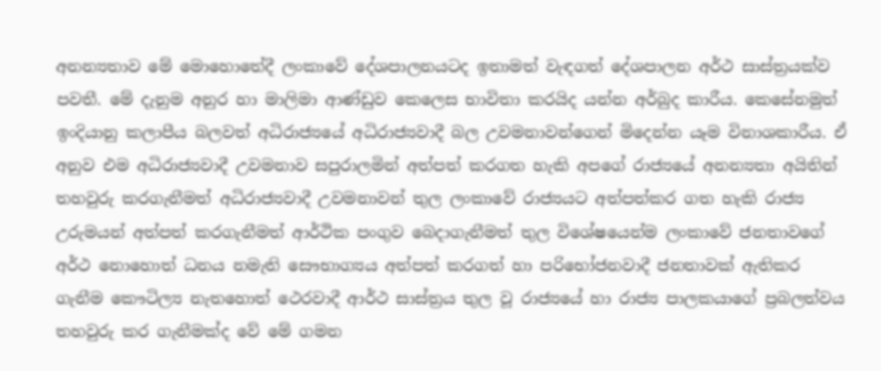අනන්‍යතාව මේ මොහොතේදී ලංකාවේ දේශපාලනයටද ඉතාමත් වැඳගත් දේශපාලන අර්ථ සාස්ත්‍රයක්ව පවතී. මේ දැනුම අනුර හා මාලිමා ආණ්ඩුව කෙලෙස භාවිතා කරයිද යන්න අර්බුද කාරීය. කෙසේනමුත් ඉංදියානු කලාපීය බලවත් අධිරාජ්‍යයේ අධිරාජ්‍යවාදී බල උවමනාවන්ගෙන් මිදෙන්න යෑම විනාශකාරීය. ඒ අනුව එම අධිරාජ්‍යවාදී උවමනාව සපුරාලමින් අත්පත් කරගත හැකි අපගේ රාජ්‍යයේ අනන්‍යතා අයිතින් තහවුරු කරගැනීමත් අධිරාජ්‍යවාදී උවමනාවන් තුල ලංකාවේ රාජ්‍යයට අත්පත්කර ගත හැකි රාජ්‍ය උරුමයන් අත්පත් කරගැනීමත් ආර්ථික පංගුව බෙදාගැනීමත් තුල විශේෂයෙන්ම ලංකාවේ ජනතාවගේ අර්ථ නොහොත් ධනය නමැති සෞභාග්‍යය අත්පත් කරගත් හා පරිභෝජනවාදී ජනතාවක් ඇතිකර ගැනීම කෞටිල්‍ය නැතහොත් ථෙරවාදී ආර්ථ සාස්ත්‍රය තුල වූ රාජ්‍යයේ හා රාජ්‍ය පාලකයාගේ ප්‍රබලත්වය තහවුරු කර ගැනීමක්ද වේ මේ ගමන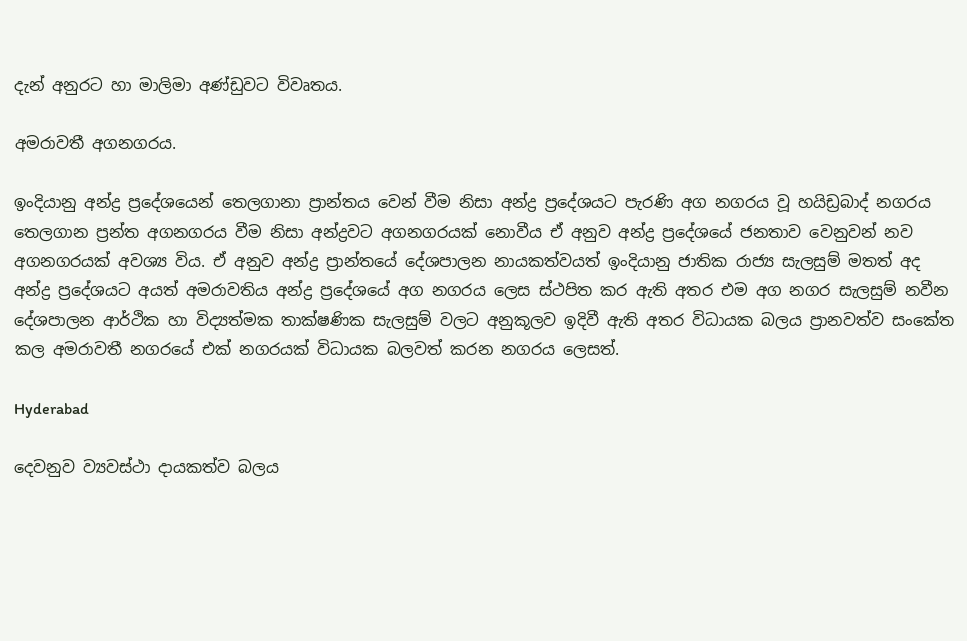දැන් අනුරට හා මාලිමා අණ්ඩුවට විවෘතය.

අමරාවතී අගනගරය.

ඉංදියානු අන්ද්‍ර ප්‍රදේශයෙන් තෙලගානා ප්‍රාන්තය වෙන් වීම නිසා අන්ද්‍ර ප්‍රදේශයට පැරණි අග නගරය වූ හයිඩ්‍රබාද් නගරය තෙලගාන ප්‍රන්ත අගනගරය වීම නිසා අන්ද්‍රවට අගනගරයක් නොවීය ඒ අනුව අන්ද්‍ර ප්‍රදේශයේ ජනතාව වෙනුවන් නව අගනගරයක් අවශ්‍ය විය. ඒ අනුව අන්ද්‍ර ප්‍රාන්තයේ දේශපාලන නායකත්වයත් ඉංදියානු ජාතික රාජ්‍ය සැලසුම් මතත් අද අන්ද්‍ර ප්‍රදේශයට අයත් අමරාවතිය අන්ද්‍ර ප්‍රදේශයේ අග නගරය ලෙස ස්ථපිත කර ඇති අතර එම අග නගර සැලසුම් නවීන දේශපාලන ආර්ථික හා විද්‍යත්මක තාක්ෂණික සැලසුම් වලට අනුකූලව ඉදිවී ඇති අතර විධායක බලය ප්‍රානවත්ව සංකේත කල අමරාවතී නගරයේ එක් නගරයක් විධායක බලවත් කරන නගරය ලෙසත්.

Hyderabad

දෙවනුව ව්‍යවස්ථා දායකත්ව බලය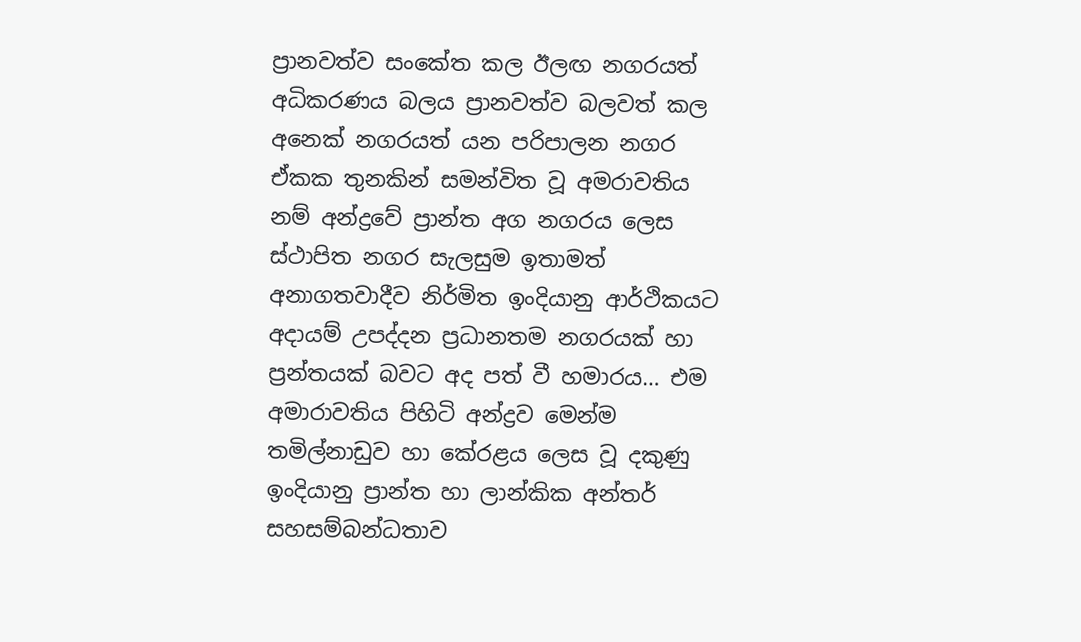ප්‍රානවත්ව සංකේත කල ඊලඟ නගරයත් අධිකරණය බලය ප්‍රානවත්ව බලවත් කල අනෙක් නගරයත් යන පරිපාලන නගර ඒකක තුනකින් සමන්විත වූ අමරාවතිය නම් අන්ද්‍රවේ ප්‍රාන්ත අග නගරය ලෙස ස්ථාපිත නගර සැලසුම ඉතාමත් අනාගතවාදීව නිර්මිත ඉංදියානු ආර්ථිකයට අදායම් උපද්දන ප්‍රධානතම නගරයක් හා ප්‍රන්තයක් බවට අද පත් වී හමාරය… එම අමාරාවතිය පිහිටි අන්ද්‍රව මෙන්ම  තමිල්නාඩුව හා කේරළය ලෙස වූ දකුණු ඉංදියානු ප්‍රාන්ත හා ලාන්කික අන්තර් සහසම්බන්ධතාව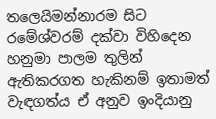තලෙයිමන්නාරම සිට රමේශ්වරම් දක්වා විහිදෙන හනුමා පාලම තුලින් ඇතිකරගත හැකිනම් ඉතාමත් වැඳගත්ය ඒ අනුව ඉංදියානු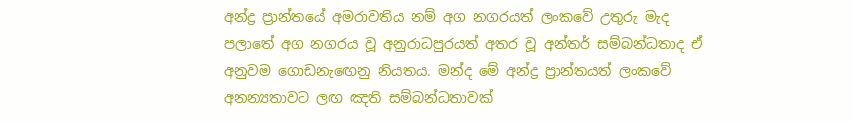අන්ද්‍ර ප්‍රාන්තයේ අමරාවතිය නම් අග නගරයත් ලංකවේ උතුරු මැද පලාතේ අග නගරය වූ අනුරාධපුරයත් අතර වූ අන්තර් සම්බන්ධතාද ඒ අනුවම ගොඩනැඟෙනු නියතය. මන්ද මේ අන්ද්‍ර ප්‍රාන්තයත් ලංකවේ අනන්‍යතාවට ලඟ ඤති සම්බන්ධතාවක්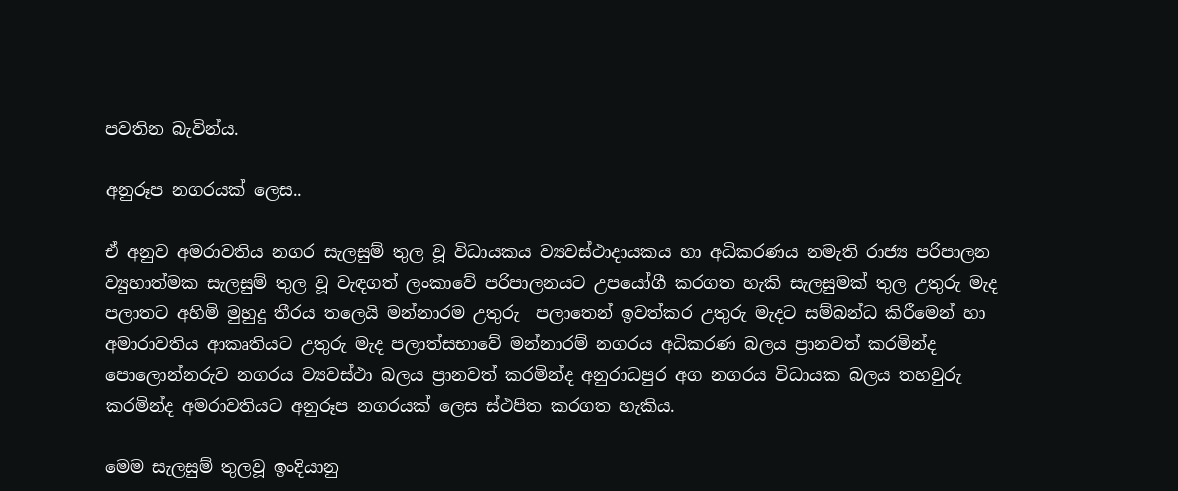පවතින බැවින්ය.

අනුරූප නගරයක් ලෙස..

ඒ අනුව අමරාවතිය නගර සැලසුම් තුල වූ විධායකය ව්‍යවස්ථාදායකය හා අධිකරණය නමැති රාජ්‍ය පරිපාලන ව්‍යුහාත්මක සැලසුම් තුල වූ වැඳගත් ලංකාවේ පරිපාලනයට උපයෝගී කරගත හැකි සැලසුමක් තුල උතුරු මැද පලාතට අහිමි මුහුදු තීරය තලෙයි මන්නාරම උතුරු  පලාතෙන් ඉවත්කර උතුරු මැදට සම්බන්ධ කිරීමෙන් හා අමාරාවතිය ආකෘතියට උතුරු මැද පලාත්සභාවේ මන්නාරම් නගරය අධිකරණ බලය ප්‍රානවත් කරමින්ද පොලොන්නරුව නගරය ව්‍යවස්ථා බලය ප්‍රානවත් කරමින්ද අනුරාධපුර අග නගරය විධායක බලය තහවුරු කරමින්ද අමරාවතියට අනුරූප නගරයක් ලෙස ස්ථපිත කරගත හැකිය.

මෙම සැලසුම් තුලවූ ඉංදියානු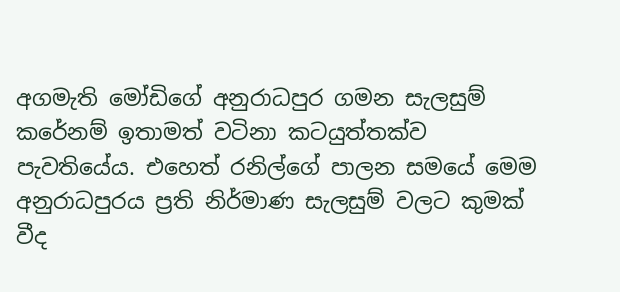අගමැති මෝඩිගේ අනුරාධපුර ගමන සැලසුම් කරේනම් ඉතාමත් වටිනා කටයුත්තක්ව පැවතියේය. එහෙත් රනිල්ගේ පාලන සමයේ මෙම අනුරාධපුරය ප්‍රති නිර්මාණ සැලසුම් වලට කුමක් වීද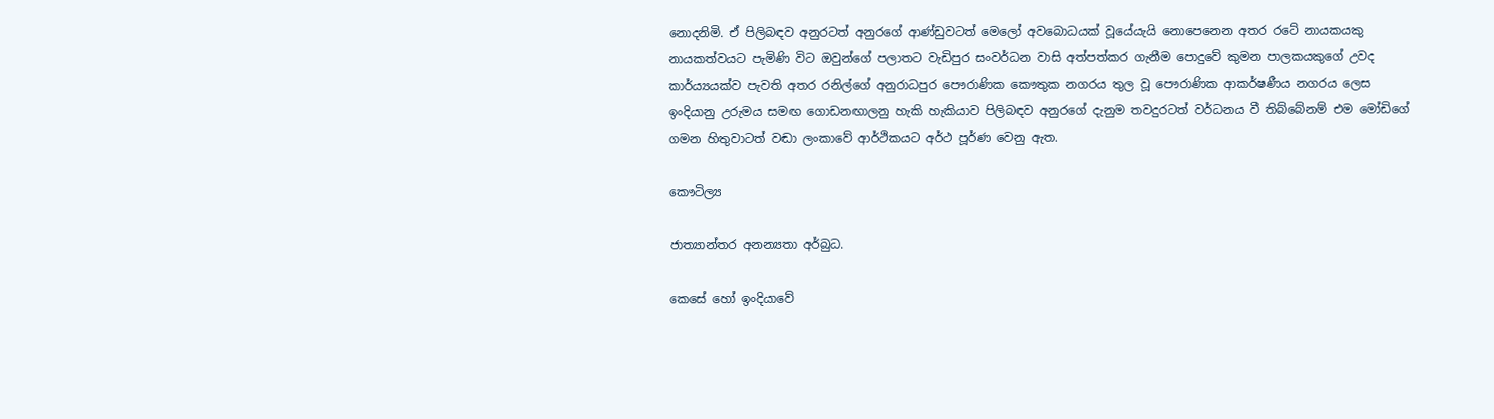නොදනිමි. ඒ පිලිබඳව අනුරටත් අනුරගේ ආණ්ඩුවටත් මෙලෝ අවබොධයක් වූයේයැයි නොපෙනෙන අතර රටේ නායකයකු නායකත්වයට පැමිණි විට ඔවුන්ගේ පලාතට වැඩිපුර සංවර්ධන වාසි අත්පත්කර ගැනීම පොදුවේ කුමන පාලකයකුගේ උවද කාර්ය්‍යයක්ව පැවති අතර රනිල්ගේ අනුරාධපුර පෞරාණික කෞතුක නගරය තුල වූ පෞරාණික ආකර්ෂණීය නගරය ලෙස ඉංදියානු උරුමය සමඟ ගොඩනඟාලනු හැකි හැකියාව පිලිබඳව අනුරගේ දැනුම තවදුරටත් වර්ධනය වී තිබ්බේනම් එම මෝඩිගේ ගමන හිතුවාටත් වඬා ලංකාවේ ආර්ථිකයට අර්ථ පූර්ණ වෙනු ඇත.

කෞටිල්‍ය

ජාත්‍යාන්තර අනන්‍යතා අර්බුධ.

කෙසේ හෝ ඉංදියාවේ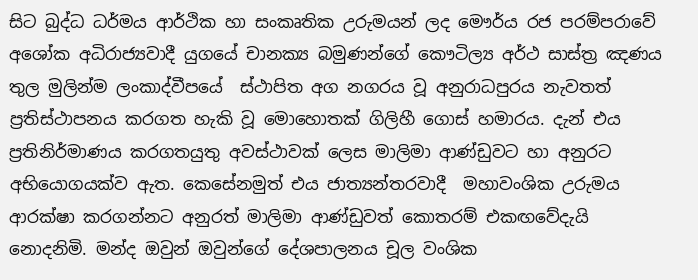සිට බුද්ධ ධර්මය ආර්ථික හා සංකෘතික උරුමයන් ලද මෞර්ය රජ පරම්පරාවේ අශෝක අධිරාජ්‍යවාදී යුගයේ චානක්‍ය බමුණන්ගේ කෞටිල්‍ය අර්ථ සාස්ත්‍ර ඤණය තුල මුලින්ම ලංකාද්වීපයේ  ස්ථාපිත අග නගරය වූ අනුරාධපුරය නැවතත් ප්‍රතිස්ථාපනය කරගත හැකි වූ මොහොතක් ගිලිහී ගොස් හමාරය. දැන් එය ප්‍රතිනිර්මාණය කරගතයුතු අවස්ථාවක් ලෙස මාලිමා ආණ්ඩුවට හා අනුරට අභියොගයක්ව ඇත. කෙසේනමුත් එය ජාත්‍යන්තරවාදී  මහාවංශික උරුමය ආරක්ෂා කරගන්නට අනුරත් මාලිමා ආණ්ඩුවත් කොතරම් එකඟවේදැයි නොදනිමි. මන්ද ඔවුන් ඔවුන්ගේ දේශපාලනය චූල වංශික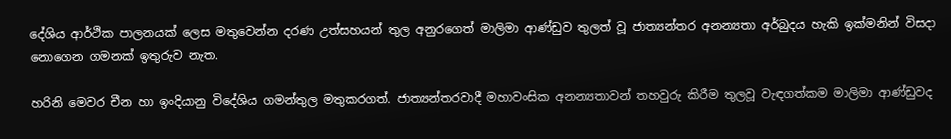දේශිය ආර්ථික පාලනයක් ලෙස මතුවෙන්න දරණ උත්සහයන් තුල අනුරගෙත් මාලිමා ආණ්ඩුව තුලත් වූ ජාත්‍යන්තර අනන්‍යතා අර්බුදය හැකි ඉක්මනින් විසදා නොගෙන ගමනක් ඉතුරුව නැත.

හරිනි මෙවර චීන හා ඉංදියානු විදේශිය ගමන්තුල මතුකරගත්. ජාත්‍යන්තරවාදී මහාවංසික අනන්‍යතාවන් තහවුරු කිරීම තුලවූ වැඳගත්කම මාලිමා ආණ්ඩුවද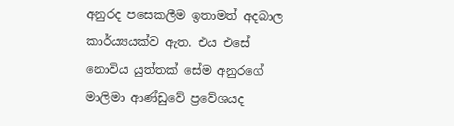අනුරද පසෙකලීම ඉතාමත් අදබාල කාර්ය්‍යයක්ව ඇත. එය එසේ නොවිය යුත්තක් සේම අනුරගේ මාලිමා ආණ්ඩුවේ ප්‍රවේශයද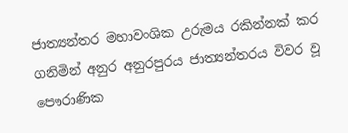ජාත්‍යන්තර මහාවංශික උරුමය රකින්නක් කර ගනිමින් අනුර අනුරපුරය ජාත්‍යන්තරය විවර වූ පෞරාණික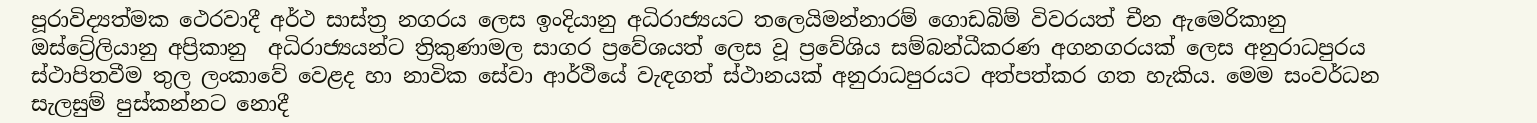පූරාවිද්‍යත්මක ථෙරවාදී අර්ථ සාස්ත්‍ර නගරය ලෙස ඉංදියානු අධිරාජ්‍යයට තලෙයිමන්නාරම් ගොඩබිම් විවරයත් චීන ඇමෙරිකානු ඔස්ට්‍රේලියානු අප්‍රිකානු  අධිරාජ්‍යයන්ට ත්‍රිකුණාමල සාගර ප්‍රවේශයත් ලෙස වූ ප්‍රවේශිය සම්බන්ධීකරණ අගනගරයක් ලෙස අනුරාධපුරය ස්ථාපිතවීම තුල ලංකාවේ වෙළද හා නාවික සේවා ආර්ථියේ වැඳගත් ස්ථානයක් අනුරාධපුරයට අත්පත්කර ගත හැකිය. මෙම සංවර්ධන සැලසුම් පුස්කන්නට නොදී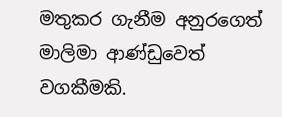මතුකර ගැනීම අනුරගෙත් මාලිමා ආණ්ඩුවෙත් වගකීමකි.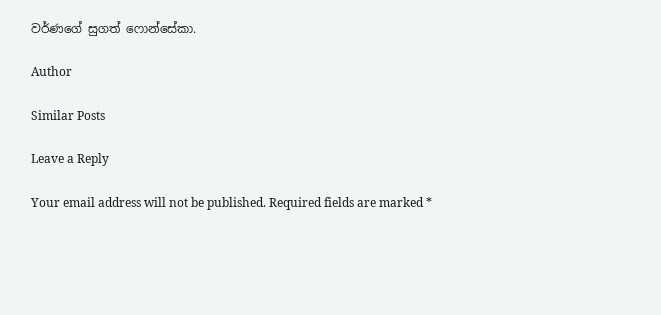වර්ණගේ සුගත් ෆොන්සේකා.

Author

Similar Posts

Leave a Reply

Your email address will not be published. Required fields are marked *